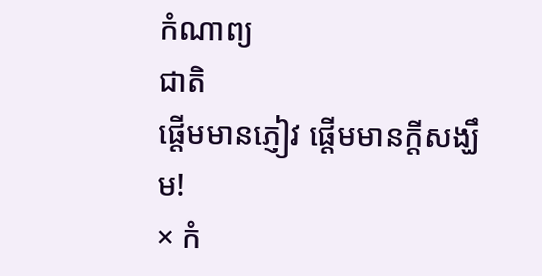កំណាព្យ
ជាតិ
ផ្តើមមានភ្ញៀវ ផ្តើមមានក្តីសង្ឃឹម!
× កំ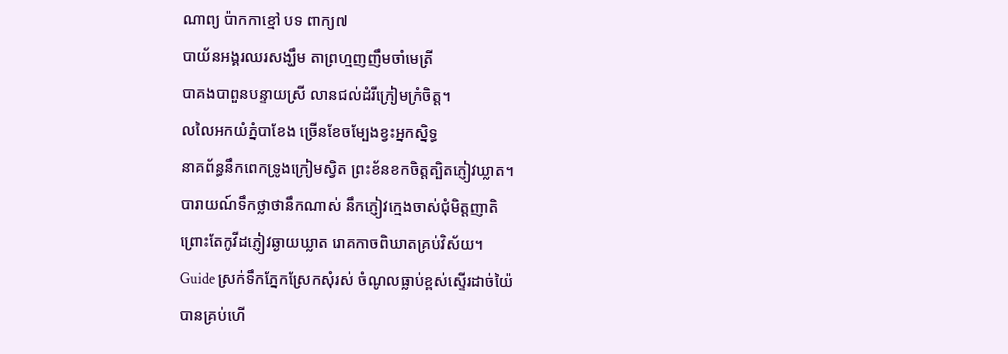ណាព្យ ប៉ាកកាខ្មៅ បទ ពាក្យ៧
បាយ័នអង្គរឈរសង្ឃឹម តាព្រហ្មញញឹមចាំមេត្រី
បាគងបាពួនបន្ទាយស្រី លានជល់ដំរីក្រៀមក្រំចិត្ត។
លលៃអកយំភ្នំបាខែង ច្រើនខែចម្បែងខ្វះអ្នកស្និទ្ធ
នាគព័ន្ធនឹកពេកទ្រូងក្រៀមស្វិត ព្រះខ័នខកចិត្តត្បិតភ្ញៀវឃ្លាត។
បារាយណ៍ទឹកថ្លាថានឹកណាស់ នឹកភ្ញៀវក្មេងចាស់ជុំមិត្តញាតិ
ព្រោះតែកូវីដភ្ញៀវឆ្ងាយឃ្លាត រោគកាចពិឃាតគ្រប់វិស័យ។
Guide ស្រក់ទឹកភ្នែកស្រែកសុំរស់ ចំណូលធ្លាប់ខ្ពស់ស្ទើរដាច់យ៉ៃ
បានគ្រប់ហើ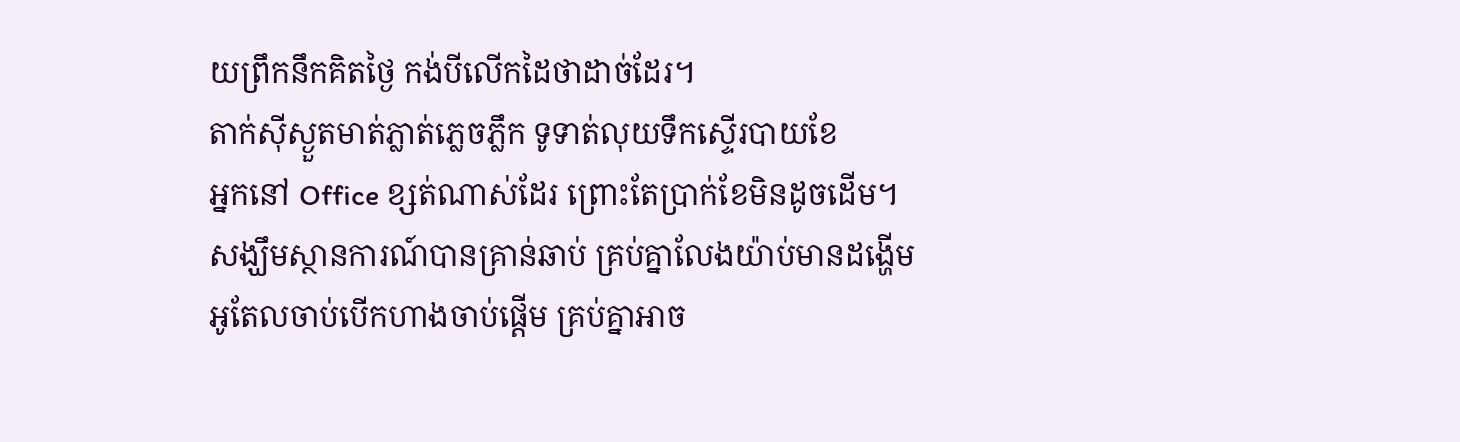យព្រឹកនឹកគិតថ្ងៃ កង់បីលើកដៃថាដាច់ដែរ។
តាក់ស៊ីស្ងួតមាត់ភ្លាត់ភ្លេចភ្លឹក ទូទាត់លុយទឹកស្ទើរបាយខែ
អ្នកនៅ Office ខ្សត់ណាស់ដែរ ព្រោះតែប្រាក់ខែមិនដូចដើម។
សង្ឃឹមស្ថានការណ៍បានគ្រាន់ឆាប់ គ្រប់គ្នាលែងយ៉ាប់មានដង្ហើម
អូតែលចាប់បើកហាងចាប់ផ្តើម គ្រប់គ្នាអាច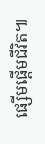ផ្សើមផ្តើមជីវិត៕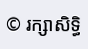© រក្សាសិទ្ធិ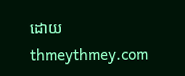ដោយ thmeythmey.com